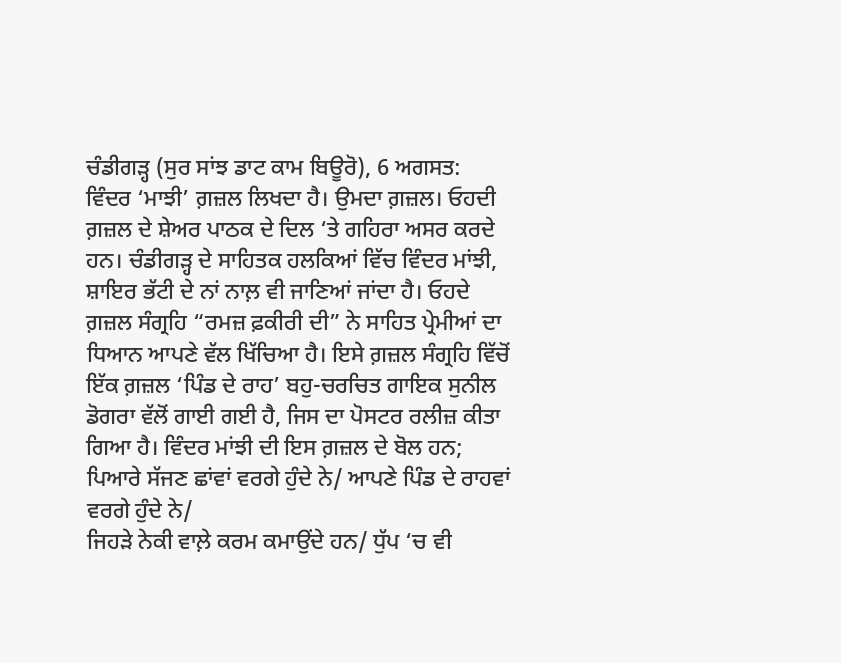ਚੰਡੀਗੜ੍ਹ (ਸੁਰ ਸਾਂਝ ਡਾਟ ਕਾਮ ਬਿਊਰੋ), 6 ਅਗਸਤ:
ਵਿੰਦਰ ‘ਮਾਝੀ’ ਗ਼ਜ਼ਲ ਲਿਖਦਾ ਹੈ। ਉਮਦਾ ਗ਼ਜ਼ਲ। ਓਹਦੀ ਗ਼ਜ਼ਲ ਦੇ ਸ਼ੇਅਰ ਪਾਠਕ ਦੇ ਦਿਲ ‘ਤੇ ਗਹਿਰਾ ਅਸਰ ਕਰਦੇ ਹਨ। ਚੰਡੀਗੜ੍ਹ ਦੇ ਸਾਹਿਤਕ ਹਲਕਿਆਂ ਵਿੱਚ ਵਿੰਦਰ ਮਾਂਝੀ, ਸ਼ਾਇਰ ਭੱਟੀ ਦੇ ਨਾਂ ਨਾਲ਼ ਵੀ ਜਾਣਿਆਂ ਜਾਂਦਾ ਹੈ। ਓਹਦੇ ਗ਼ਜ਼ਲ ਸੰਗ੍ਰਹਿ “ਰਮਜ਼ ਫ਼ਕੀਰੀ ਦੀ” ਨੇ ਸਾਹਿਤ ਪ੍ਰੇਮੀਆਂ ਦਾ ਧਿਆਨ ਆਪਣੇ ਵੱਲ ਖਿੱਚਿਆ ਹੈ। ਇਸੇ ਗ਼ਜ਼ਲ ਸੰਗ੍ਰਹਿ ਵਿੱਚੋਂ ਇੱਕ ਗ਼ਜ਼ਲ ‘ਪਿੰਡ ਦੇ ਰਾਹ’ ਬਹੁ-ਚਰਚਿਤ ਗਾਇਕ ਸੁਨੀਲ ਡੋਗਰਾ ਵੱਲੋਂ ਗਾਈ ਗਈ ਹੈ, ਜਿਸ ਦਾ ਪੋਸਟਰ ਰਲੀਜ਼ ਕੀਤਾ ਗਿਆ ਹੈ। ਵਿੰਦਰ ਮਾਂਝੀ ਦੀ ਇਸ ਗ਼ਜ਼ਲ ਦੇ ਬੋਲ ਹਨ;
ਪਿਆਰੇ ਸੱਜਣ ਛਾਂਵਾਂ ਵਰਗੇ ਹੁੰਦੇ ਨੇ/ ਆਪਣੇ ਪਿੰਡ ਦੇ ਰਾਹਵਾਂ ਵਰਗੇ ਹੁੰਦੇ ਨੇ/
ਜਿਹੜੇ ਨੇਕੀ ਵਾਲ਼ੇ ਕਰਮ ਕਮਾਉਂਦੇ ਹਨ/ ਧੁੱਪ ‘ਚ ਵੀ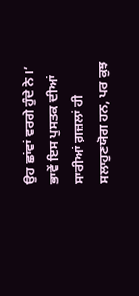ਉਹ ਛਾਂਵਾਂ ਵਰਗੇ ਹੁੰਦੇ ਨੇ।’
ਭਾਵੇਂ ਇਸ ਪੁਸਤਕ ਦੀਆਂ ਸਾਰੀਆਂ ਗ਼ਜ਼ਲਾਂ ਹੀ ਸਲਾਹੁਣਯੋਗ ਹਨ, ਪਰ ਕੁਝ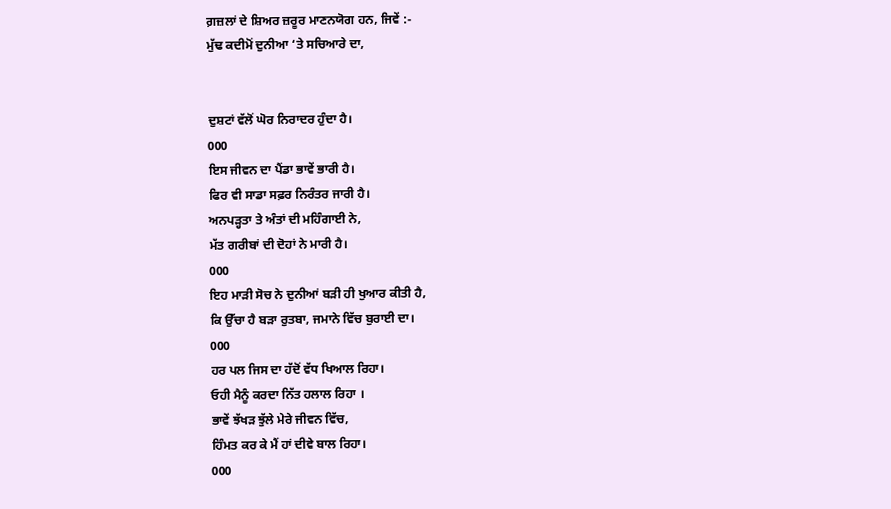ਗ਼ਜ਼ਲਾਂ ਦੇ ਸ਼ਿਅਰ ਜ਼ਰੂਰ ਮਾਣਨਯੋਗ ਹਨ, ਜਿਵੇਂ :-
ਮੁੱਢ ਕਦੀਮੋਂ ਦੁਨੀਆ ‘ਤੇ ਸਚਿਆਰੇ ਦਾ,


ਦੁਸ਼ਟਾਂ ਵੱਲੋਂ ਘੋਰ ਨਿਰਾਦਰ ਹੁੰਦਾ ਹੈ।
000
ਇਸ ਜੀਵਨ ਦਾ ਪੈਂਡਾ ਭਾਵੇਂ ਭਾਰੀ ਹੈ।
ਫਿਰ ਵੀ ਸਾਡਾ ਸਫ਼ਰ ਨਿਰੰਤਰ ਜਾਰੀ ਹੈ।
ਅਨਪੜ੍ਹਤਾ ਤੇ ਅੰਤਾਂ ਦੀ ਮਹਿੰਗਾਈ ਨੇ,
ਮੱਤ ਗਰੀਬਾਂ ਦੀ ਦੋਹਾਂ ਨੇ ਮਾਰੀ ਹੈ।
000
ਇਹ ਮਾੜੀ ਸੋਚ ਨੇ ਦੁਨੀਆਂ ਬੜੀ ਹੀ ਖੁਆਰ ਕੀਤੀ ਹੈ,
ਕਿ ਉੱਚਾ ਹੈ ਬੜਾ ਰੁਤਬਾ, ਜਮਾਨੇ ਵਿੱਚ ਬੁਰਾਈ ਦਾ।
000
ਹਰ ਪਲ ਜਿਸ ਦਾ ਹੱਦੋਂ ਵੱਧ ਖਿਆਲ ਰਿਹਾ।
ਓਹੀ ਮੈਨੂੰ ਕਰਦਾ ਨਿੱਤ ਹਲਾਲ ਰਿਹਾ ।
ਭਾਵੇਂ ਝੱਖੜ ਝੁੱਲੇ ਮੇਰੇ ਜੀਵਨ ਵਿੱਚ,
ਹਿੰਮਤ ਕਰ ਕੇ ਮੈਂ ਹਾਂ ਦੀਵੇ ਬਾਲ ਰਿਹਾ।
000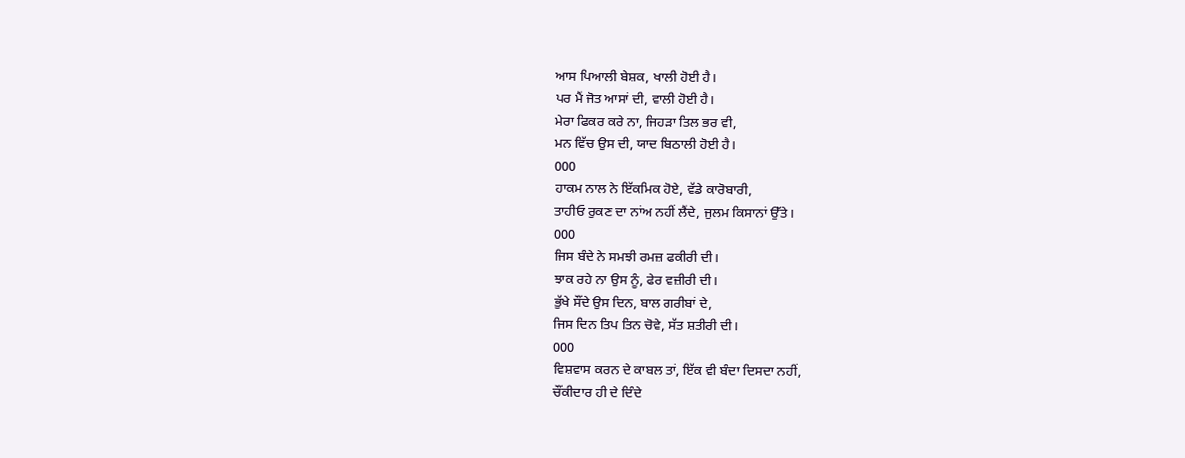ਆਸ ਪਿਆਲੀ ਬੇਸ਼ਕ, ਖਾਲੀ ਹੋਈ ਹੈ।
ਪਰ ਮੈਂ ਜੋਤ ਆਸਾਂ ਦੀ, ਵਾਲੀ ਹੋਈ ਹੈ।
ਮੇਰਾ ਫਿਕਰ ਕਰੇ ਨਾ, ਜਿਹੜਾ ਤਿਲ ਭਰ ਵੀ,
ਮਨ ਵਿੱਚ ਉਸ ਦੀ, ਯਾਦ ਬਿਠਾਲੀ ਹੋਈ ਹੈ।
000
ਹਾਕਮ ਨਾਲ ਨੇ ਇੱਕਮਿਕ ਹੋਏ, ਵੱਡੇ ਕਾਰੋਬਾਰੀ,
ਤਾਹੀਓ ਰੁਕਣ ਦਾ ਨਾਂਅ ਨਹੀਂ ਲੈਂਦੇ, ਜੁਲਮ ਕਿਸਾਨਾਂ ਉੱਤੇ।
000
ਜਿਸ ਬੰਦੇ ਨੇ ਸਮਝੀ ਰਮਜ਼ ਫਕੀਰੀ ਦੀ।
ਝਾਕ ਰਹੇ ਨਾ ਉਸ ਨੂੰ, ਫੇਰ ਵਜ਼ੀਰੀ ਦੀ।
ਭੁੱਖੇ ਸੌਂਦੇ ਉਸ ਦਿਨ, ਬਾਲ ਗਰੀਬਾਂ ਦੇ,
ਜਿਸ ਦਿਨ ਤਿਪ ਤਿਨ ਚੋਵੇ, ਸੱਤ ਸ਼ਤੀਰੀ ਦੀ।
000
ਵਿਸ਼ਵਾਸ ਕਰਨ ਦੇ ਕਾਬਲ ਤਾਂ, ਇੱਕ ਵੀ ਬੰਦਾ ਦਿਸਦਾ ਨਹੀਂ,
ਚੌਂਕੀਦਾਰ ਹੀ ਦੇ ਦਿੰਦੇ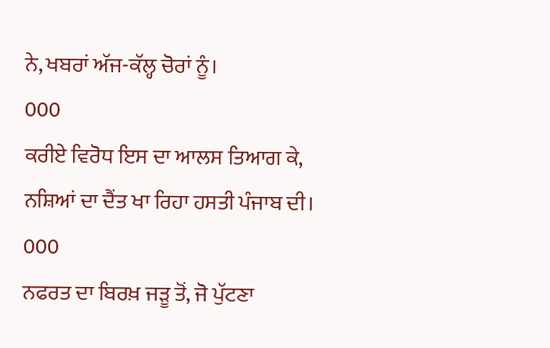ਨੇ, ਖਬਰਾਂ ਅੱਜ-ਕੱਲ੍ਹ ਚੋਰਾਂ ਨੂੰ।
000
ਕਰੀਏ ਵਿਰੋਧ ਇਸ ਦਾ ਆਲਸ ਤਿਆਗ ਕੇ,
ਨਸ਼ਿਆਂ ਦਾ ਦੈਂਤ ਖਾ ਰਿਹਾ ਹਸਤੀ ਪੰਜਾਬ ਦੀ।
000
ਨਫਰਤ ਦਾ ਬਿਰਖ਼ ਜੜੂ ਤੋਂ, ਜੋ ਪੁੱਟਣਾ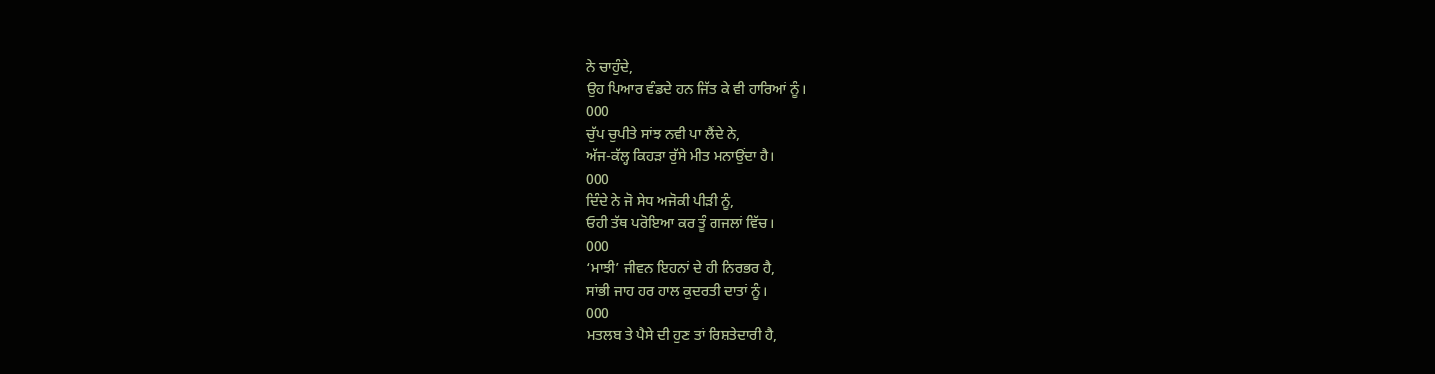ਨੇ ਚਾਹੁੰਦੇ,
ਉਹ ਪਿਆਰ ਵੰਡਦੇ ਹਨ ਜਿੱਤ ਕੇ ਵੀ ਹਾਰਿਆਂ ਨੂੰ।
000
ਚੁੱਪ ਚੁਪੀਤੇ ਸਾਂਝ ਨਵੀ ਪਾ ਲੈਂਦੇ ਨੇ,
ਅੱਜ-ਕੱਲ੍ਹ ਕਿਹੜਾ ਰੁੱਸੇ ਮੀਤ ਮਨਾਉਂਦਾ ਹੈ।
000
ਦਿੰਦੇ ਨੇ ਜੋ ਸੇਧ ਅਜੋਕੀ ਪੀੜੀ ਨੂੰ,
ਓਹੀ ਤੱਥ ਪਰੋਇਆ ਕਰ ਤੂੰ ਗਜਲਾਂ ਵਿੱਚ।
000
‘ਮਾਝੀ’ ਜੀਵਨ ਇਹਨਾਂ ਦੇ ਹੀ ਨਿਰਭਰ ਹੈ,
ਸਾਂਭੀ ਜਾਹ ਹਰ ਹਾਲ ਕੁਦਰਤੀ ਦਾਤਾਂ ਨੂੰ।
000
ਮਤਲਬ ਤੇ ਪੈਸੇ ਦੀ ਹੁਣ ਤਾਂ ਰਿਸ਼ਤੇਦਾਰੀ ਹੈ,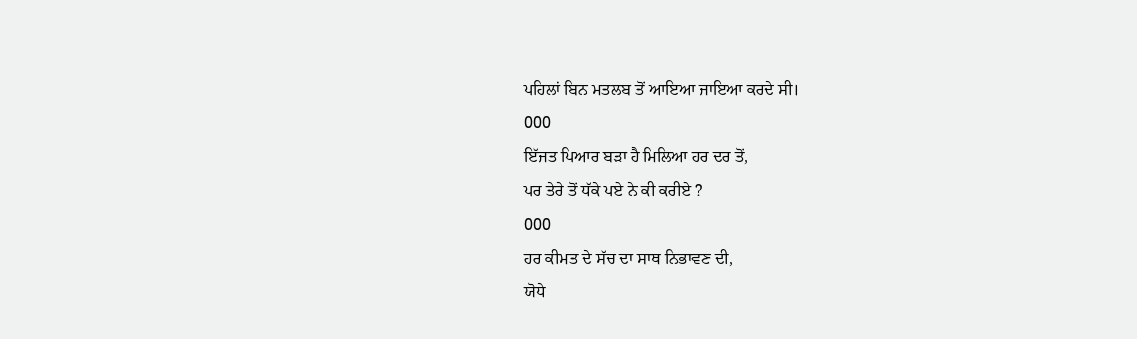ਪਹਿਲਾਂ ਬਿਨ ਮਤਲਬ ਤੋਂ ਆਇਆ ਜਾਇਆ ਕਰਦੇ ਸੀ।
000
ਇੱਜਤ ਪਿਆਰ ਬੜਾ ਹੈ ਮਿਲਿਆ ਹਰ ਦਰ ਤੋਂ,
ਪਰ ਤੇਰੇ ਤੋਂ ਧੱਕੇ ਪਏ ਨੇ ਕੀ ਕਰੀਏ ?
000
ਹਰ ਕੀਮਤ ਦੇ ਸੱਚ ਦਾ ਸਾਥ ਨਿਭਾਵਣ ਦੀ,
ਯੋਧੇ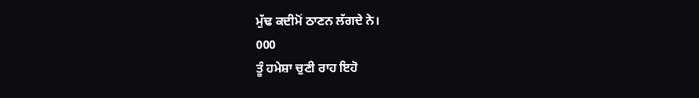ਮੁੱਢ ਕਦੀਮੋਂ ਠਾਣਨ ਲੱਗਦੇ ਨੇ।
000
ਤੂੰ ਹਮੇਸ਼ਾ ਚੁਣੀ ਰਾਹ ਇਹੋ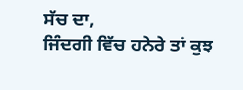ਸੱਚ ਦਾ,
ਜਿੰਦਗੀ ਵਿੱਚ ਹਨੇਰੇ ਤਾਂ ਕੁਝ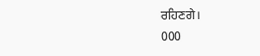ਰਹਿਣਗੇ।
000